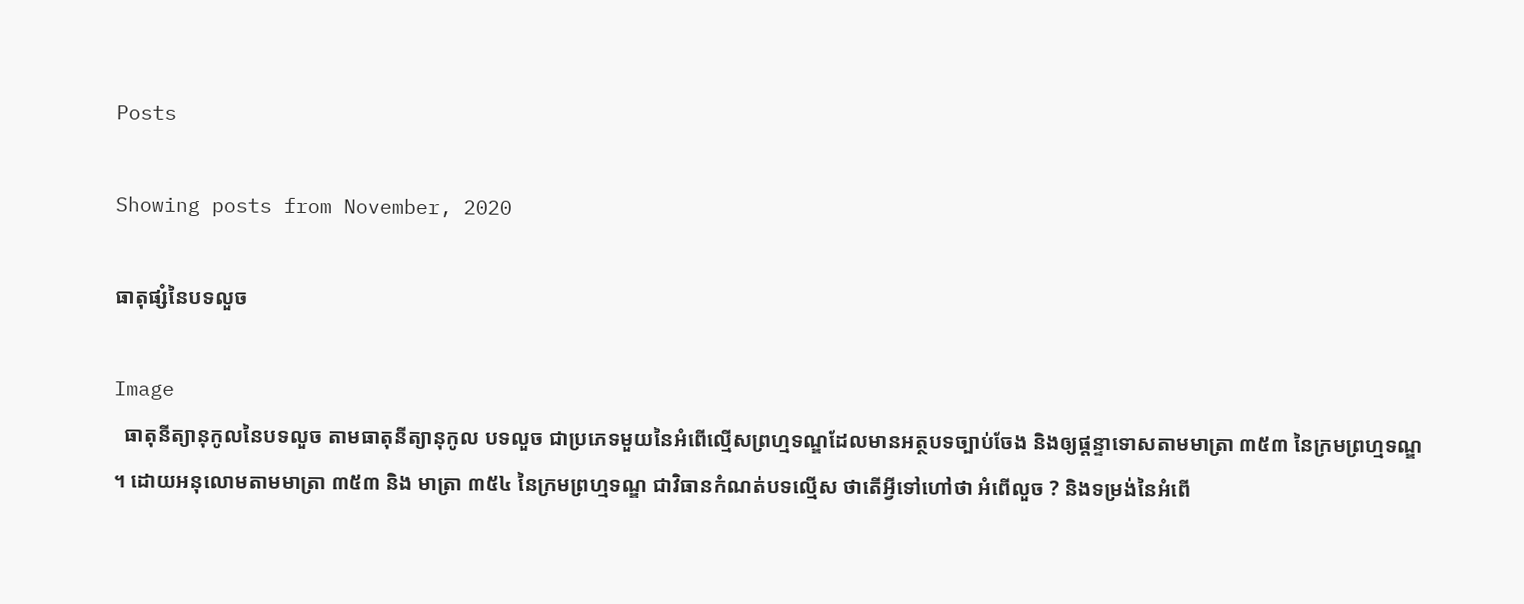Posts

Showing posts from November, 2020

ធាតុផ្សំនៃបទលួច

Image
  ធាតុនីត្យានុកូលនៃបទលួច តាមធាតុនីត្យានុកូល បទលួច ជាប្រភេទមួយនៃអំពើល្មើសព្រហ្មទណ្ឌដែលមានអត្ថបទច្បាប់ចែង និងឲ្យផ្តន្ទាទោសតាមមាត្រា ៣៥៣ នៃក្រមព្រហ្មទណ្ឌ ។ ដោយអនុលោមតាមមាត្រា ៣៥៣ និង មាត្រា ៣៥៤ នៃក្រមព្រហ្មទណ្ឌ ជាវិធានកំណត់បទល្មើស ថាតើអ្វីទៅហៅថា អំពើលួច ? និងទម្រង់នៃអំពើ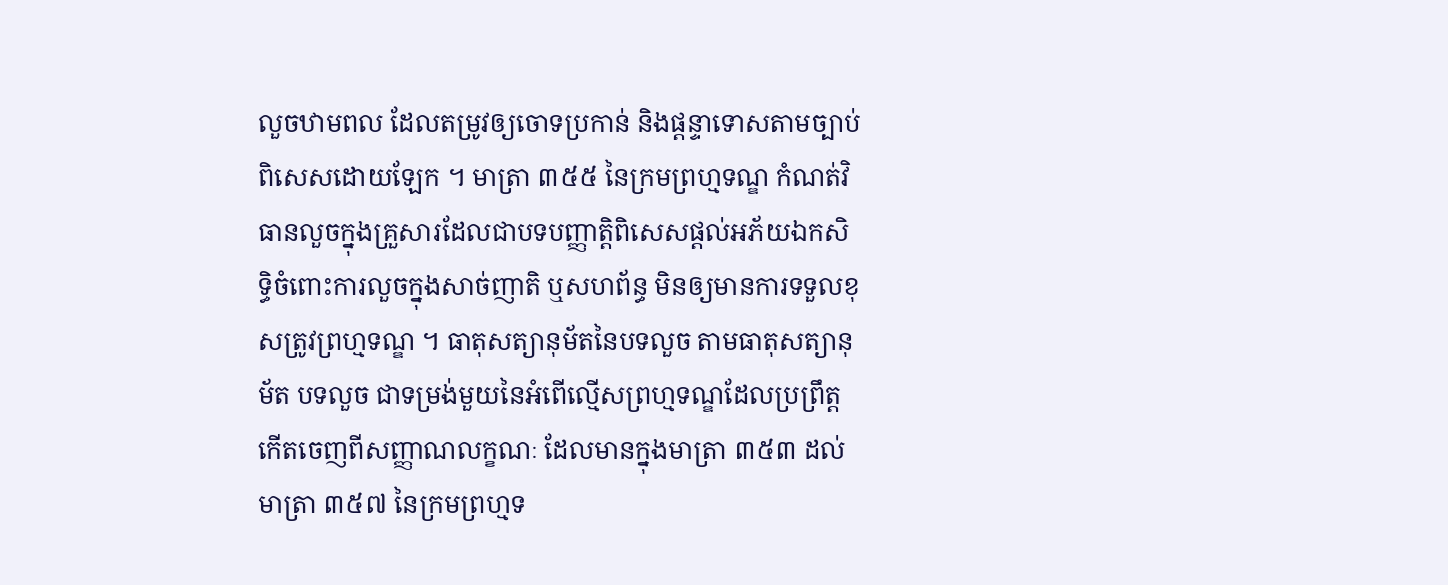លួចឋាមពល ដែលតម្រូវឲ្យចោទប្រកាន់ និងផ្តន្ទាទោសតាមច្បាប់ពិសេសដោយឡែក ។ មាត្រា ៣៥៥ នៃក្រមព្រហ្មទណ្ឌ កំណត់វិធានលួចក្នុងគ្រួសារដែលជាបទបញ្ញាត្តិពិសេសផ្តល់អភ័យឯកសិទ្ធិចំពោះការលួចក្នុងសាច់ញាតិ ឬសហព័ន្ធ មិនឲ្យមានការទទួលខុសត្រូវព្រហ្មទណ្ឌ ។ ធាតុសត្យានុម័តនៃបទលួច តាមធាតុសត្យានុម័ត បទលួច ជាទម្រង់មួយនៃអំពើល្មើសព្រហ្មទណ្ឌដែលប្រព្រឹត្តកើតចេញពីសញ្ញាណលក្ខណៈ ដែលមានក្នុងមាត្រា ៣៥៣ ដល់ មាត្រា ៣៥៧ នៃក្រមព្រហ្មទ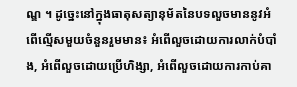ណ្ឌ ។ ដូច្នេះនៅក្នុងធាតុសត្យានុម័តនៃបទលួចមាននូវអំពើល្មើសមួយចំនួនរួមមាន៖ អំពើលួចដោយការលាក់បំបាំង, អំពើលួចដោយប្រើហិង្សា, អំពើលួចដោយការកាប់គា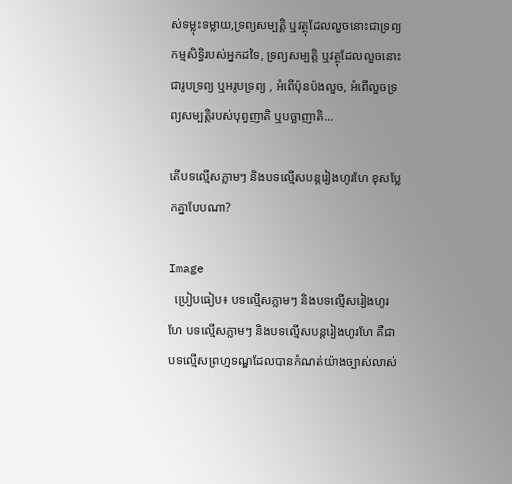ស់ទម្លុះទម្លាយ,ទ្រព្យសម្បត្តិ ឬវត្ថុដែលលួចនោះជាទ្រព្យកម្មសិទ្ធិរបស់អ្នកដទៃ, ទ្រព្យសម្បត្តិ ឬវត្ថុដែលលួចនោះ ជារូបទ្រព្យ ឬអរូបទ្រព្យ , អំពើប៉ុនប៉ងលួច, អំពើលួចទ្រព្យសម្បត្តិរបស់បុព្វញាតិ ឬបច្ឆាញាតិ...

តើបទល្មើសភ្លាមៗ និងបទល្មើសបន្តរៀងហូរហែ ខុសប្លែកគ្នាបែបណា?

Image
  ប្រៀបធៀប៖ បទល្មើសភ្លាមៗ និងបទល្មើសរៀងហូរហែ បទល្មើសភ្លាមៗ និងបទល្មើសបន្តរៀងហូរហែ គឺជាបទល្មើសព្រហ្មទណ្ឌដែលបានកំណត់យ៉ាងច្បាស់លាស់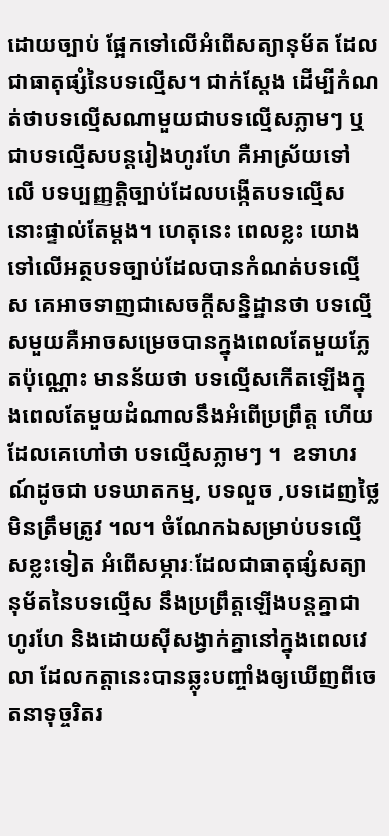ដោយច្បាប់ ផ្អែកទៅលើអំពើសត្យានុម័ត ដែលជាធាតុផ្សំនៃបទល្មើស។ ជាក់ស្តែង ដើម្បីកំណត់ថាបទល្មើសណាមួយជាបទល្មើសភ្លាមៗ ឬជាបទល្មើសបន្តរៀងហូរហែ គឺអាស្រ័យទៅ  លើ បទប្បញ្ញត្តិច្បាប់ដែលបង្កើតបទល្មើសនោះផ្ទាល់តែម្តង។ ហេតុនេះ ពេលខ្លះ យោងទៅលើអត្ថបទច្បាប់ដែលបានកំណត់បទល្មើស គេអាចទាញជាសេចក្តីសន្និដ្ឋានថា បទល្មើសមួយគឺអាចសម្រេចបានក្នុងពេលតែមួយភ្លែតប៉ុណ្ណោះ មានន័យថា បទល្មើសកើតឡើងក្នុងពេលតែមួយដំណាលនឹងអំពើប្រព្រឹត្ត ហើយដែលគេហៅថា បទល្មើសភ្លាមៗ ។  ឧទាហរណ៍ដូចជា បទឃាតកម្ម, បទលួច ,បទដេញថ្លៃមិនត្រឹមត្រូវ ។ល។ ចំណែកឯសម្រាប់បទល្មើសខ្លះទៀត អំពើសម្ភារៈដែលជាធាតុផ្សំសត្យានុម័តនៃបទល្មើស នឹងប្រព្រឹត្តឡើងបន្តគ្នាជាហូរហែ និងដោយស៊ីសង្វាក់គ្នានៅក្នុងពេលវេលា ដែលកត្តានេះបានឆ្លុះបញ្ចាំងឲ្យឃើញពីចេតនាទុច្ចរិតរ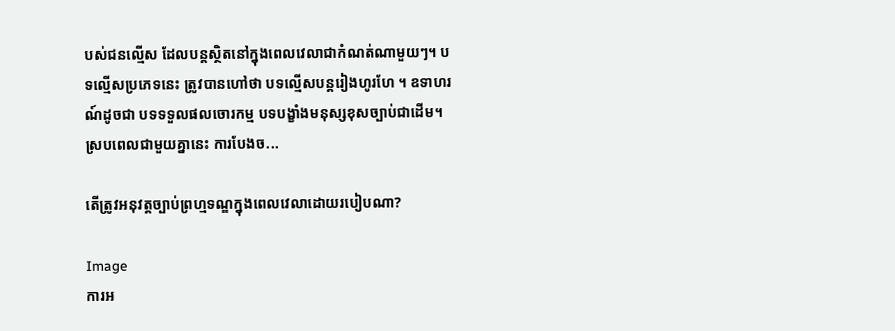បស់ជនល្មើស ដែលបន្តស្ថិតនៅក្នុងពេលវេលាជាកំណត់ណាមួយៗ។ បទល្មើសប្រភេទនេះ ត្រូវបានហៅថា បទល្មើសបន្តរៀងហូរហែ ។ ឧទាហរណ៍ដូចជា បទទទួលផលចោរកម្ម បទបង្ខាំងមនុស្សខុសច្បាប់ជាដើម។ ស្របពេលជាមួយគ្នានេះ ការបែងច...

តើត្រូវអនុវត្តច្បាប់ព្រហ្មទណ្ឌក្នុងពេលវេលាដោយរបៀបណា?

Image
ការអ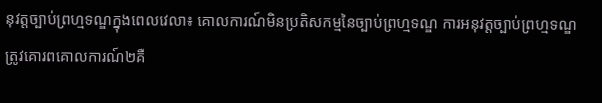នុវត្តច្បាប់ព្រហ្មទណ្ឌក្នុងពេលវេលា៖ គោលការណ៍មិនប្រតិសកម្មនៃច្បាប់ព្រហ្មទណ្ឌ ការអនុវត្តច្បាប់ព្រហ្មទណ្ឌត្រូវគោរពគោលការណ៍២គឺ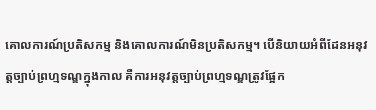គោលការណ៍ប្រតិសកម្ម និងគោលការណ៍មិនប្រតិសកម្ម។ បើនិយាយអំពីដែនអនុវត្តច្បាប់ព្រហ្មទណ្ឌក្នុងកាល គឺការអនុវត្តច្បាប់ព្រហ្មទណ្ឌត្រូវផ្អែក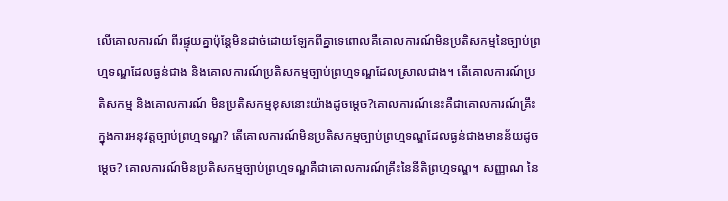លើគោលការណ៍ ពីរផ្ទុយគ្នាប៉ុន្តែមិនដាច់ដោយឡែកពីគ្នាទេពោលគឺគោលការណ៍មិនប្រតិសកម្មនៃច្បាប់ព្រហ្មទណ្ឌដែលធ្ងន់ជាង និងគោលការណ៍ប្រតិសកម្មច្បាប់ព្រហ្មទណ្ឌដែលស្រាលជាង។ តើគោលការណ៍ប្រតិសកម្ម និងគោលការណ៍ មិនប្រតិសកម្មខុសនោះយ៉ាងដូចម្តេច?គោលការណ៍នេះគឺជាគោលការណ៍គ្រឹះក្នុងការអនុវត្តច្បាប់ព្រហ្មទណ្ឌ? តើគោលការណ៍មិនប្រតិសកម្មច្បាប់ព្រហ្មទណ្ឌដែលធ្ងន់ជាងមានន័យដូចម្តេច? គោលការណ៍មិនប្រតិសកម្មច្បាប់ព្រហ្មទណ្ឌគឺជាគោលការណ៍គ្រឹះនៃនីតិព្រហ្មទណ្ឌ។ សញ្ញាណ នៃ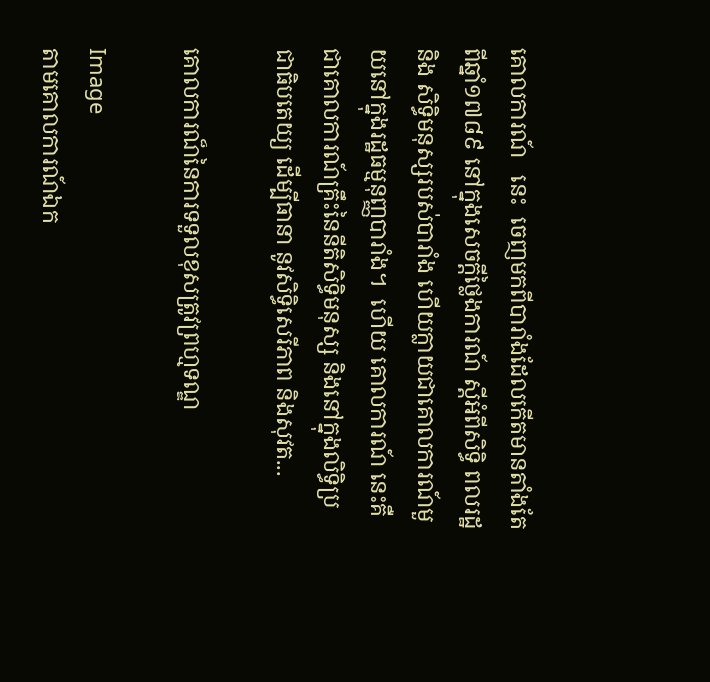គោលការណ៍   នេះ  ចេញមកពីបារាំងដែលកើតមានតាំងតែពីឆ្នាំ១៧៨៩ នៅក្នុងសេចក្តីថ្លៃងការណ៍ ស្តីអំពីសិទ្ធិ ពលរដ្ឋនិង សិទ្ធិមនុស្សរបស់បារាំង ហើយក្លាយជាគោលការណ៍មួយនៅក្នុងរដ្ឋធម្មនុញ្ញបារាំង។  ហើយ គោលការណ៍ នេះគឺជាគោលការណ៍គ្រឹះនៃនីតិសិទ្ធិមនុស្ស និងនៅក្នុងលិទ្ធិប្រជាធិបតេយ្យ ដើម្បីធានា នូវសិទ្ធិសេរីភាព និងសុវត...

គោលការណ៏នៃការទទួលខុសត្រូវព្រហ្មទណ្ឌ

Image
តាមគោលការណ៍ឯក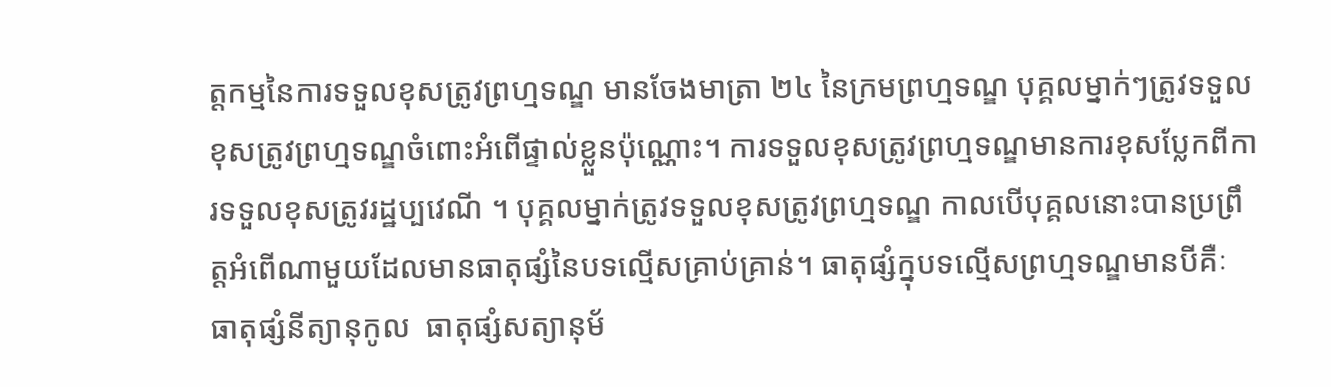ត្តកម្មនៃការទទួលខុសត្រូវព្រហ្មទណ្ឌ មានចែងមាត្រា ២៤ នៃក្រមព្រហ្មទណ្ឌ បុគ្គលម្នាក់ៗត្រូវទទួលខុសត្រូវព្រហ្មទណ្ឌចំពោះអំពើផ្ទាល់ខ្លួនប៉ុណ្ណោះ។ ការទទួលខុសត្រូវព្រហ្មទណ្ឌមានការខុសប្លែកពីការទទួលខុសត្រូវរដ្ឋប្បវេណី ។ បុគ្គលម្នាក់ត្រូវទទួលខុសត្រូវព្រហ្មទណ្ឌ កាលបើបុគ្គលនោះបានប្រព្រឹត្តអំពើណាមួយដែលមានធាតុផ្សំនៃបទល្មើសគ្រាប់គ្រាន់។ ធាតុផ្សំក្នុបទល្មើសព្រហ្មទណ្ឌមានបីគឺៈ ធាតុផ្សំនីត្យានុកូល  ធាតុផ្សំសត្យានុម័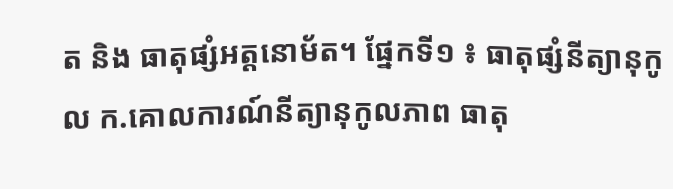ត និង ធាតុផ្សំអត្តនោម័ត។ ផ្នែកទី១ ៖ ធាតុផ្សំនីត្យានុកូល ក.គោលការណ៍នីត្យានុកូលភាព ធាតុ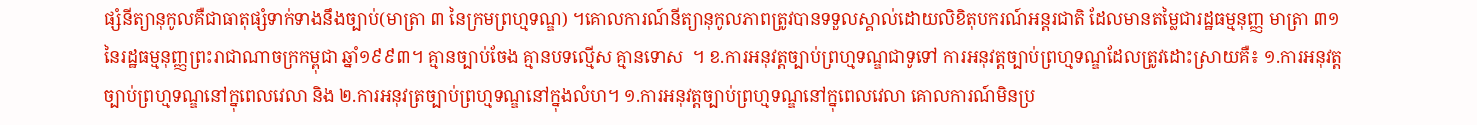ផ្សំនីត្យានុកូលគឺជាធាតុផ្សំទាក់ទាងនឹងច្បាប់(មាត្រា ៣ នៃក្រមព្រហ្មទណ្ឌ) ។គោលការណ៍នីត្យានុកូលភាពត្រូវបានទទួលស្គាល់ដោយលិខិតុបករណ៍អន្តរជាតិ ដែលមានតម្លៃជារដ្ឋធម្មនុញ្ញ មាត្រា ៣១ នៃរដ្ឋធម្មនុញ្ញព្រះរាជាណាចក្រកម្ពុជា ឆ្នាំ១៩៩៣។ គ្មានច្បាប់ចែង គ្មានបទល្មើស គ្មានទោស  ។ ខ.ការអនុវត្តច្បាប់ព្រហ្មទណ្ឌជាទូទៅ ការអនុវត្តច្បាប់ព្រហ្មទណ្ឌដែលត្រូវដោះស្រាយគឺ៖ ១.ការអនុវត្តច្បាប់ព្រហ្មទណ្ឌនៅក្នុពេលវេលា និង ២.ការអនុវត្រច្បាប់ព្រហ្មទណ្ឌនៅក្នុងលំហ។ ១.ការអនុវត្តច្បាប់ព្រហ្មទណ្ឌនៅក្នុពេលវេលា គោលការណ៍មិនប្រ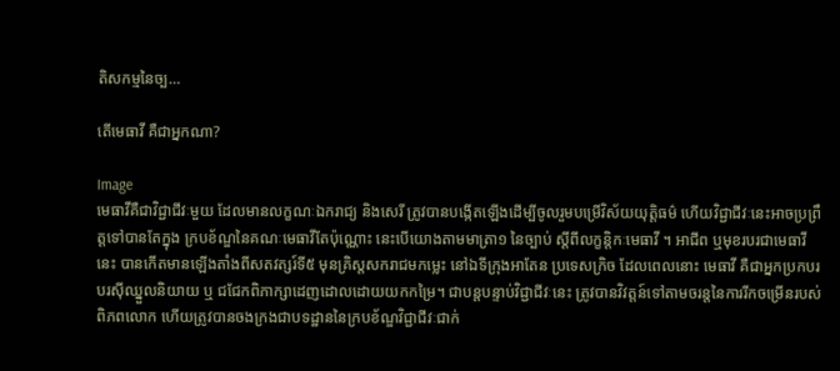តិសកម្មនៃច្ប...

តើមេធាវី គឺជាអ្នកណា?

Image
មេធាវីគឺជាវិជ្ជាជីវៈមួយ ដែលមានលក្ខណៈឯករាជ្យ និងសេរី ត្រូវបានបង្កើតឡើងដើម្បីចូលរួមបម្រើវិស័យយុត្តិធម៌ ហើយវិជ្ជាជីវៈនេះអាចប្រព្រឹត្តទៅបានតែក្នុង ក្របខ័ណ្ឌនៃគណៈមេធាវីតែប៉ុណ្ណោះ នេះបើយោងតាមមាត្រា១ នៃច្បាប់ ស្តីពីលក្ខន្តិកៈមេធាវី ។ អាជីព ឬមុខរបរជាមេធាវីនេះ បានកើតមានឡើងតាំងពីសតវត្សរ៍ទី៥ មុនគ្រិស្តសករាជមកម្លេះ នៅឯទីក្រុងអាតែន ប្រទេសក្រិច ដែលពេលនោះ មេធាវី គឺជាអ្នកប្រកបរបរស៊ីឈ្នួលនិយាយ ឬ ជជែកពិភាក្សាដេញដោលដោយយកកម្រៃ។ ជាបន្តបន្ទាប់វិជ្ជាជីវៈនេះ ត្រូវបានវិវត្តន៍ទៅតាមចរន្តនៃការរីកចម្រើនរបស់ពិភពលោក ហើយត្រូវបានចងក្រងជាបទដ្ឋាននៃក្របខ័ណ្ឌវិជ្ជាជីវៈជាក់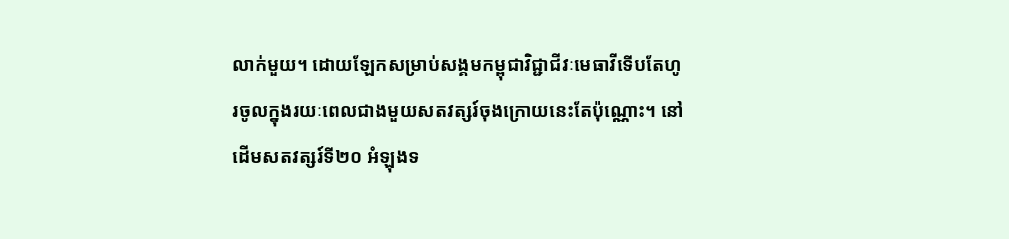លាក់មួយ។ ដោយឡែកសម្រាប់សង្គមកម្ពុជាវិជ្ជាជីវៈមេធាវីទើបតែហូរចូលក្នុងរយៈពេលជាងមួយសតវត្សរ៍ចុងក្រោយនេះតែប៉ុណ្ណោះ។ នៅដើមសតវត្សរ៍ទី២០ អំឡុងទ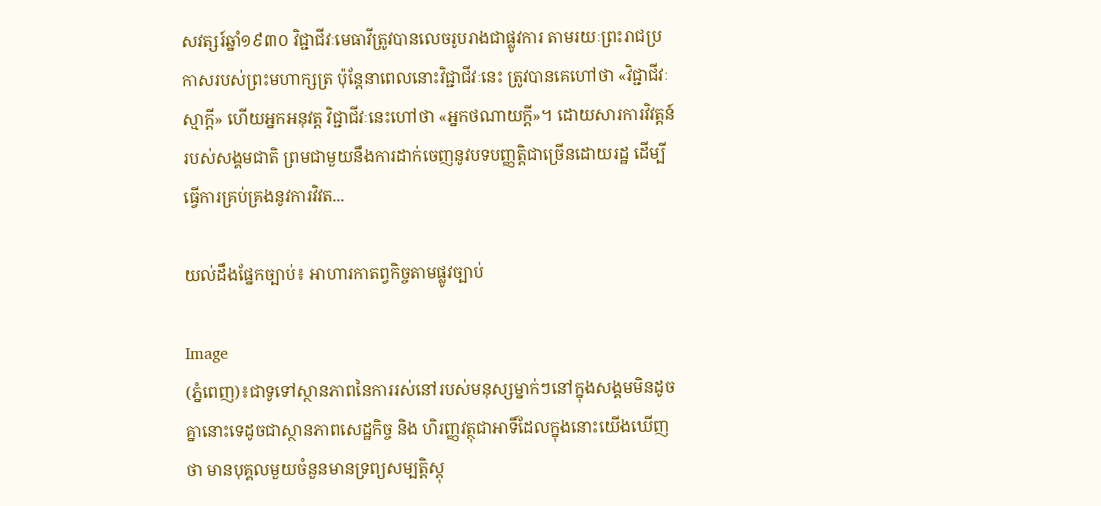សវត្សរ៍ឆ្នាំ១៩៣០ វិជ្ជាជីវៈមេធាវីត្រូវបានលេចរូបរាងជាផ្លូវការ តាមរយៈព្រះរាជប្រកាសរបស់ព្រះមហាក្សត្រ ប៉ុន្តែនាពេលនោះវិជ្ជាជីវៈនេះ ត្រូវបានគេហៅថា «វិជ្ជាជីវៈស្មាក្តី» ហើយអ្នកអនុវត្ត វិជ្ជាជីវៈនេះហៅថា «អ្នកថណាយក្តី»។ ដោយសារការវិវត្តន៍របស់សង្គមជាតិ ព្រមជាមួយនឹងការដាក់ចេញនូវបទបញ្ញត្តិជាច្រើនដោយរដ្ឋ ដើម្បីធ្វើការគ្រប់គ្រងនូវការវិវត...

យល់ដឹងផ្នែកច្បាប់៖ អាហារកាតព្វកិច្ចតាមផ្លូវច្បាប់

Image
(ភ្នំពេញ)៖ជាទូទៅស្ថានភាពនៃការរស់នៅរបស់មនុស្សម្នាក់ៗនៅក្នុងសង្គមមិនដូចគ្នានោះទេដូចជាស្ថានភាពសេដ្ឋកិច្ច និង ហិរញ្ញវត្ថុជាអាទិ៍ដែលក្នុងនោះយើងឃើញថា មានបុគ្គលមួយចំនួនមានទ្រព្យសម្បត្ដិស្ដុ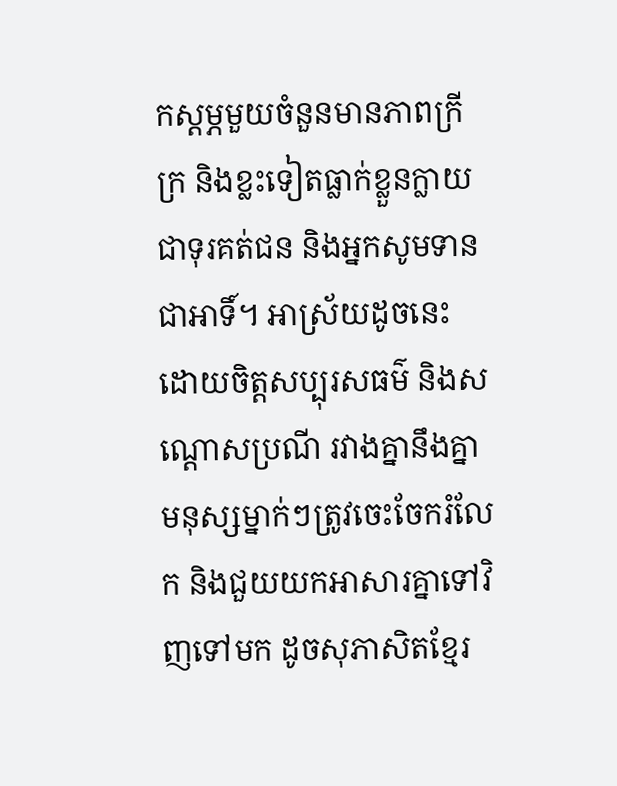កស្ដម្ភមួយចំនួនមានភាពក្រីក្រ និងខ្លះទៀតធ្លាក់ខ្លួនក្លាយជាទុរគត់ជន និងអ្នកសូមទានជាអាទិ៍។ អាស្រ័យដូចនេះ ដោយចិត្ដសប្បុរសធម៌ និងសណ្ដោសប្រណី រវាងគ្នានឹងគ្នា មនុស្សម្នាក់ៗត្រូវចេះចែករំលែក និងជួយយកអាសារគ្នាទៅវិញទៅមក ដូចសុភាសិតខ្មែរ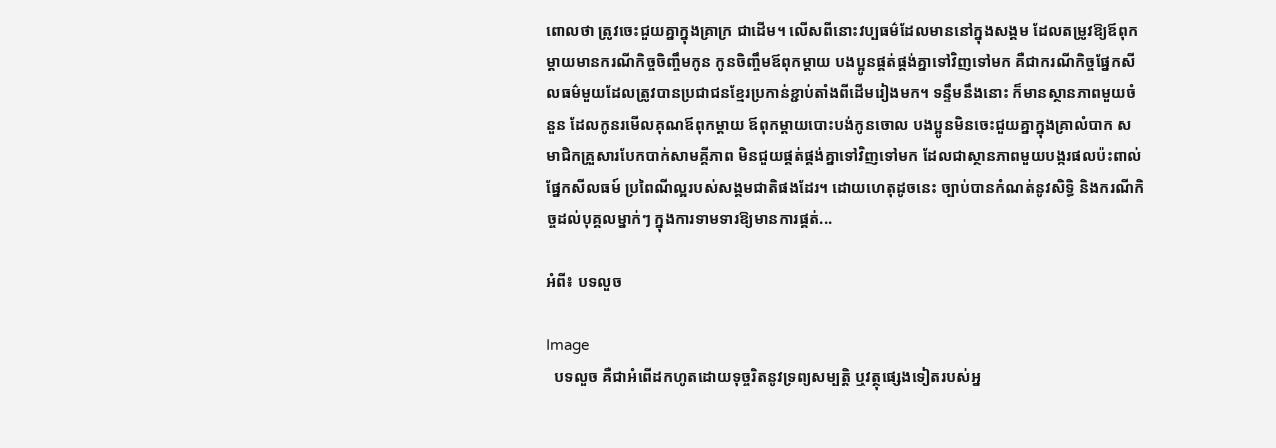ពោលថា ត្រូវចេះជួយគ្នាក្នុងគ្រាក្រ ជាដើម។ លើសពីនោះវប្បធម៌ដែលមាននៅក្នុងសង្គម ដែលតម្រូវឱ្យឪពុកម្ដាយមានករណីកិច្ចចិញ្ចឹមកូន កូនចិញ្ចឹមឪពុកម្ដាយ បងប្អូនផ្គត់ផ្គង់គ្នាទៅវិញទៅមក គឺជាករណីកិច្ចផ្នែកសីលធម៌មួយដែលត្រូវបានប្រជាជនខ្មែរប្រកាន់ខ្ជាប់តាំងពីដើមរៀងមក។ ទន្ទឹមនឹងនោះ ក៏មានស្ថានភាពមួយចំនួន ដែលកូនរមើលគុណឪពុកម្ដាយ ឪពុកម្ដាយបោះបង់កូនចោល បងប្អូនមិនចេះជួយគ្នាក្នុងគ្រាលំបាក សមាជិកគ្រួសារបែកបាក់សាមគ្គីភាព មិនជួយផ្គត់ផ្គង់គ្នាទៅវិញទៅមក ដែលជាស្ថានភាពមួយបង្ករផលប៉ះពាល់ ផ្នែកសីលធម៍ ប្រពៃណីល្អរបស់សង្គមជាតិផងដែរ។ ដោយហេតុដូចនេះ ច្បាប់បានកំណត់នូវសិទ្ធិ និងករណីកិច្ចដល់បុគ្គលម្នាក់ៗ ក្នុងការទាមទារឱ្យមានការផ្គត់...

អំពី៖ បទលួច

Image
  បទលួច គឺជាអំពើដកហូតដោយទុច្ចរិតនូវទ្រព្យសម្បត្តិ ឬវត្ថុផ្សេងទៀតរបស់អ្ន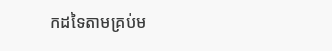កដទៃតាមគ្រប់ម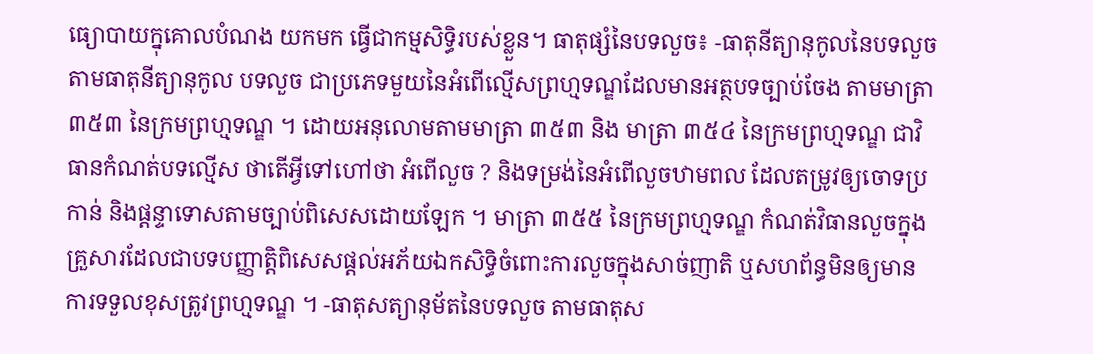ធ្យោបាយក្នុគោលបំណង យកមក ធ្វើជាកម្មសិទ្ធិរបស់ខ្លួន។ ធាតុផ្សំនៃបទលួច៖ -ធាតុនីត្យានុកូលនៃបទលួច តាមធាតុនីត្យានុកូល បទលួច ជាប្រភេទមួយនៃអំពើល្មើសព្រហ្មទណ្ឌដែលមានអត្ថបទច្បាប់ចែង តាមមាត្រា ៣៥៣ នៃក្រមព្រហ្មទណ្ឌ ។ ដោយអនុលោមតាមមាត្រា ៣៥៣ និង មាត្រា ៣៥៤ នៃក្រមព្រហ្មទណ្ឌ ជាវិធានកំណត់បទល្មើស ថាតើអ្វីទៅហៅថា អំពើលួច ? និងទម្រង់នៃអំពើលួចឋាមពល ដែលតម្រូវឲ្យចោទប្រកាន់ និងផ្តន្ទាទោសតាមច្បាប់ពិសេសដោយឡែក ។ មាត្រា ៣៥៥ នៃក្រមព្រហ្មទណ្ឌ កំណត់វិធានលួចក្នុងគ្រួសារដែលជាបទបញ្ញាត្តិពិសេសផ្តល់អភ័យឯកសិទ្ធិចំពោះការលួចក្នុងសាច់ញាតិ ឬសហព័ន្ធមិនឲ្យមានការទទួលខុសត្រូវព្រហ្មទណ្ឌ ។ -ធាតុសត្យានុម័តនៃបទលួច តាមធាតុស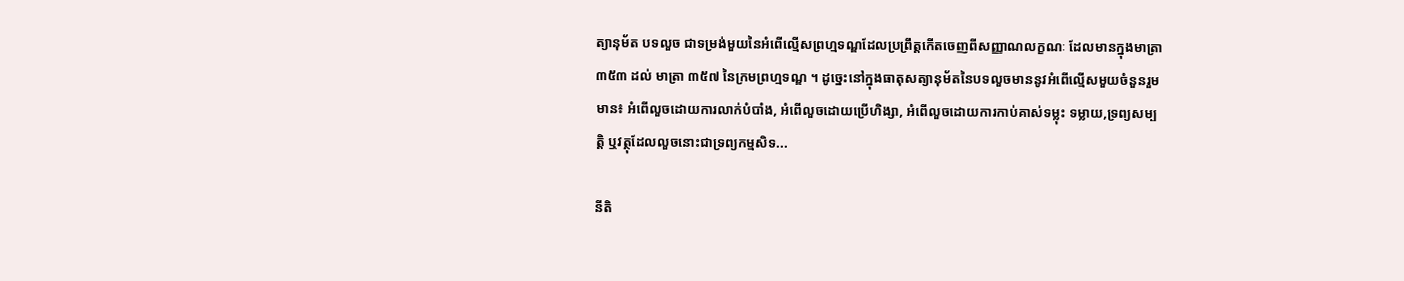ត្យានុម័ត បទលួច ជាទម្រង់មួយនៃអំពើល្មើសព្រហ្មទណ្ឌដែលប្រព្រឹត្តកើតចេញពីសញ្ញាណលក្ខណៈ ដែលមានក្នុងមាត្រា ៣៥៣ ដល់ មាត្រា ៣៥៧ នៃក្រមព្រហ្មទណ្ឌ ។ ដូច្នេះនៅក្នុងធាតុសត្យានុម័តនៃបទលួចមាននូវអំពើល្មើសមួយចំនួនរួមមាន៖ អំពើលួចដោយការលាក់បំបាំង, អំពើលួចដោយប្រើហិង្សា, អំពើលួចដោយការកាប់គាស់ទម្លុះ ទម្លាយ,ទ្រព្យសម្បត្តិ ឬវត្ថុដែលលួចនោះជាទ្រព្យកម្មសិទ...

នីតិ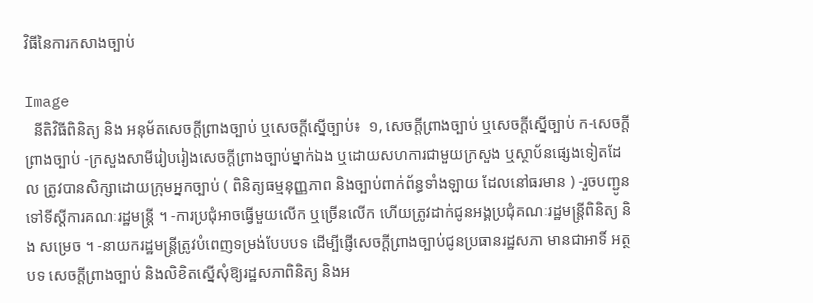វិធីនៃការកសាងច្បាប់

Image
  នីតិវិធីពិនិត្យ និង អនុម័តសេចក្តីព្រាងច្បាប់ ឬសេចក្តីស្នើច្បាប់៖  ១, សេចក្តីព្រាងច្បាប់ ឬសេចក្តីស្នើច្បាប់ ក-សេចក្តីព្រាងច្បាប់ -ក្រសួងសាមីរៀបរៀងសេចក្តីព្រាងច្បាប់ម្នាក់ឯង ឬដោយសហការជាមួយក្រសួង ឬស្ថាប័នផ្សេងទៀតដែល ត្រូវបានសិក្សាដោយក្រុមអ្នកច្បាប់ ( ពិនិត្យធម្មនុញ្ញភាព និងច្បាប់ពាក់ព័ន្ធទាំងឡាយ ដែលនៅធរមាន ) -រួចបញ្ជូនទៅទីស្តីការគណៈរដ្ឋមន្ត្រី ។ -ការប្រជុំអាចធ្វើមួយលើក ឬច្រើនលើក ហើយត្រូវដាក់ជូនអង្គប្រជុំគណៈរដ្ឋមន្ត្រីពិនិត្យ និង សម្រេច ។ -នាយករដ្ឋមន្ត្រីត្រូវបំពេញទម្រង់បែបបទ ដើម្បីផ្ញើសេចក្តីព្រាងច្បាប់ជូនប្រធានរដ្ឋសភា មានជាអាទិ៍ អត្ថបទ សេចក្តីព្រាងច្បាប់ និងលិខិតស្នើសុំឱ្យរដ្ឋសភាពិនិត្យ និងអ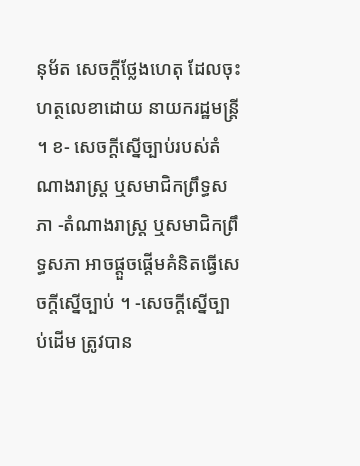នុម័ត សេចក្តីថ្លែងហេតុ ដែលចុះហត្ថលេខាដោយ នាយករដ្ឋមន្ត្រី ។ ខ- សេចក្តីស្នើច្បាប់របស់តំណាងរាស្ត្រ ឬសមាជិកព្រឹទ្ធសភា -តំណាងរាស្ត្រ ឬសមាជិកព្រឹទ្ធសភា អាចផ្តួចផ្តើមគំនិតធ្វើសេចក្តីស្នើច្បាប់ ។ -សេចក្តីស្នើច្បាប់ដើម ត្រូវបាន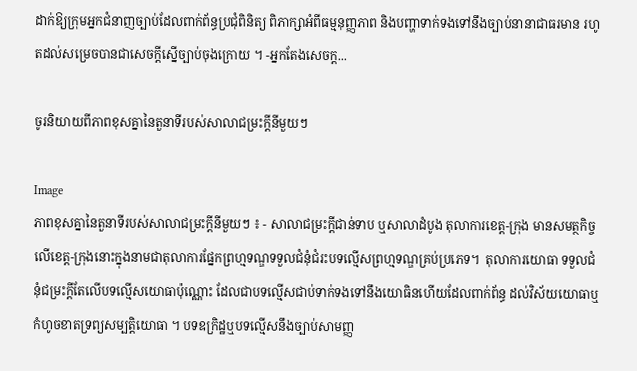ដាក់ឱ្យក្រុមអ្នកជំនាញច្បាប់ដែលពាក់ព័ន្ធប្រជុំពិនិត្យ ពិភាក្សាអំពីធម្មនុញ្ញភាព និងបញ្ហាទាក់ទងទៅនឹងច្បាប់នានាជាធរមាន រហូតដល់សម្រេចបានជាសេចក្តីស្នើច្បាប់ចុងក្រោយ ។ -អ្នកតែងសេចក្ត...

ចូរនិយាយពីភាពខុសគ្នានៃតួនាទីរបស់សាលាជម្រះក្តីនីមួយៗ

Image
ភាពខុសគ្នានៃតួនាទីរបស់សាលាជម្រះក្តីនីមួយៗ ៖ - សាលាជម្រះក្តីជាន់ទាប ឬសាលាដំបូង តុលាការខេត្ត-ក្រុង មានសមត្ថកិច្ចលើខេត្ត-ក្រុងនោះក្នុងនាមជាតុលាការផ្នែកព្រហ្មទណ្ឌទទួលជំនុំជំរះបទល្មើសព្រហ្មទណ្ឌគ្រប់ប្រភេទ។  តុលាការយោធា ទទួលជំនុំជម្រះក្តីតែលើបទល្មើសយោធាប៉ុណ្ណោះ ដែលជាបទល្មើសជាប់ទាក់ទងទៅនឹងយោធិនហើយដែលពាក់ព័ន្ធ ដល់វិស័យយោធាឬកំហូចខាតទ្រព្យសម្បត្តិយោធា ។ បទឧក្រិដ្ឋឬបទល្មើសនឹងច្បាប់សាមញ្ញ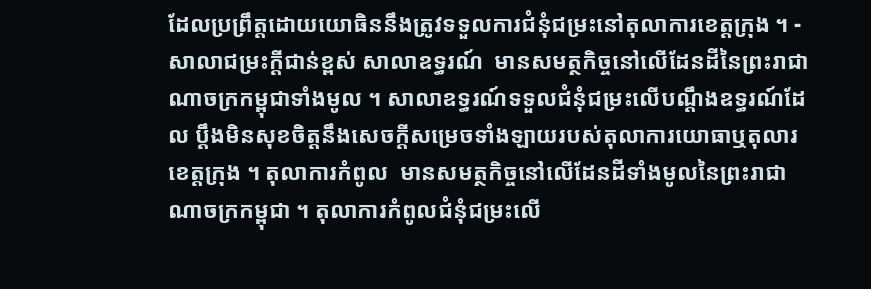ដែលប្រព្រឹត្តដោយយោធិននឹងត្រូវទទួលការជំនុំជម្រះនៅតុលាការខេត្តក្រុង ។ - សាលាជម្រះក្តីជាន់ខ្ពស់ សាលាឧទ្ធរណ៍  មានសមត្ថកិច្ចនៅលើដែនដីនៃព្រះរាជាណាចក្រកម្ពុជាទាំងមូល ។ សាលាឧទ្ធរណ៍ទទួលជំនុំជម្រះលើបណ្តឹងឧទ្ធរណ៍ដែល ប្តឹងមិនសុខចិត្តនឹងសេចក្តីសម្រេចទាំងឡាយរបស់តុលាការយោធាឬតុលារ ខេត្តក្រុង ។ តុលាការកំពូល  មានសមត្ថកិច្ចនៅលើដែនដីទាំងមូលនៃព្រះរាជាណាចក្រកម្ពុជា ។ តុលាការកំពូលជំនុំជម្រះលើ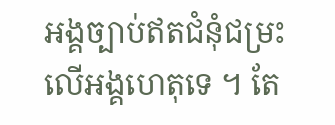អង្គច្បាប់ឥតជំនុំជម្រះលើអង្គហេតុទេ ។ តែ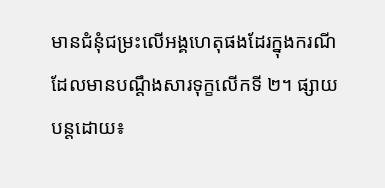មានជំនុំជម្រះលើអង្គហេតុផងដែរក្នុងករណីដែលមានបណ្តឹងសារទុក្ខលើកទី ២។ ផ្សាយបន្តដោយ៖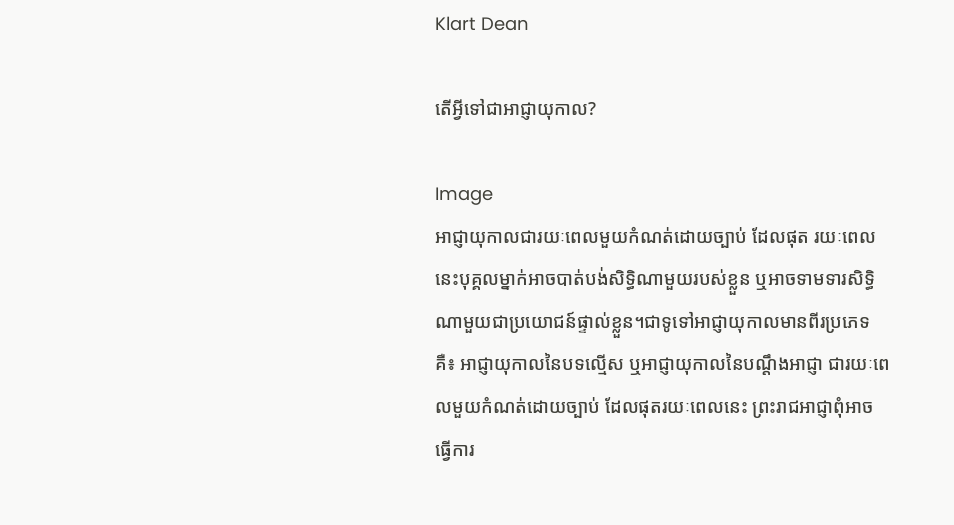Klart Dean

តើអ្វីទៅជាអាជ្ញាយុកាល?

Image
អាជ្ញាយុកាលជារយៈពេលមួយកំណត់ដោយច្បាប់ ដែលផុត រយៈពេលនេះបុគ្គលម្នាក់អាចបាត់បង់សិទ្ធិណាមួយរបស់ខ្លួន ឬអាចទាមទារសិទ្ធិណាមួយជាប្រយោជន៍ផ្ទាល់ខ្លួន។ជាទូទៅអាជ្ញាយុកាលមានពីរប្រភេទគឺ៖ អាជ្ញាយុកាលនៃបទល្មើស ឬអាជ្ញាយុកាលនៃបណ្តឹងអាជ្ញា ជារយៈពេលមួយកំណត់ដោយច្បាប់ ដែលផុតរយៈពេលនេះ ព្រះរាជអាជ្ញាពុំអាចធ្វើការ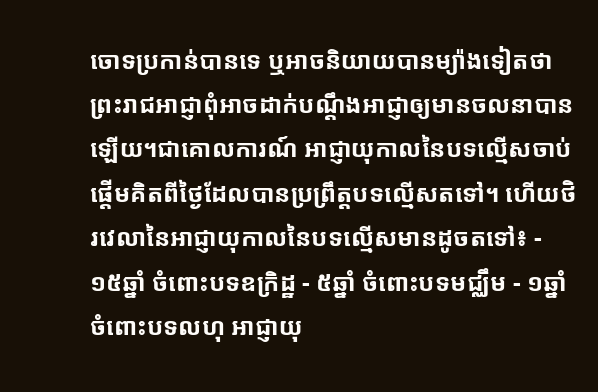ចោទប្រកាន់បានទេ ឬអាចនិយាយបានម្យ៉ាងទៀតថា ព្រះរាជអាជ្ញាពុំអាចដាក់បណ្តឹងអាជ្ញាឲ្យមានចលនាបានឡើយ។ជាគោលការណ៍ អាជ្ញាយុកាលនៃបទល្មើសចាប់ផ្តើមគិតពីថ្ងៃដែលបានប្រព្រឹត្តបទល្មើសតទៅ។ ហើយថិរវេលានៃអាជ្ញាយុកាលនៃបទល្មើសមានដូចតទៅ៖ - ១៥ឆ្នាំ ចំពោះបទឧក្រិដ្ឋ - ៥ឆ្នាំ ចំពោះបទមជ្ឈឹម - ១ឆ្នាំ ចំពោះបទលហុ អាជ្ញាយុ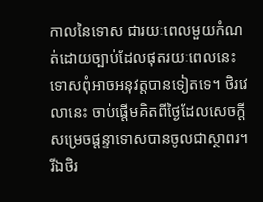កាលនៃទោស ជារយៈពេលមួយកំណត់ដោយច្បាប់ដែលផុតរយៈពេលនេះ ទោសពុំអាចអនុវត្តបានទៀតទេ។ ថិរវេលានេះ ចាប់ផ្តើមគិតពីថ្ងៃដែលសេចក្តីសម្រេចផ្តន្ទាទោសបានចូលជាស្ថាពរ។ រីឯថិរ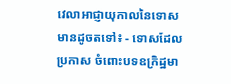វេលាអាជ្ញាយុកាលនៃទោសមានដូចតទៅ៖ - ទោសដែលប្រកាស ចំពោះបទឧក្រិដ្ឋមា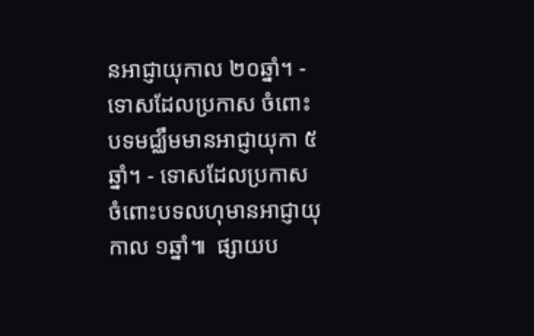នអាជ្ញាយុកាល ២០ឆ្នាំ។ - ទោសដែលប្រកាស ចំពោះបទមជ្ឈឹមមានអាជ្ញាយុកា ៥ឆ្នាំ។ - ទោសដែលប្រកាស ចំពោះបទលហុមានអាជ្ញាយុកាល ១ឆ្នាំ៕  ផ្សាយប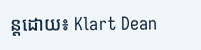ន្តដោយ៖ Klart Dean